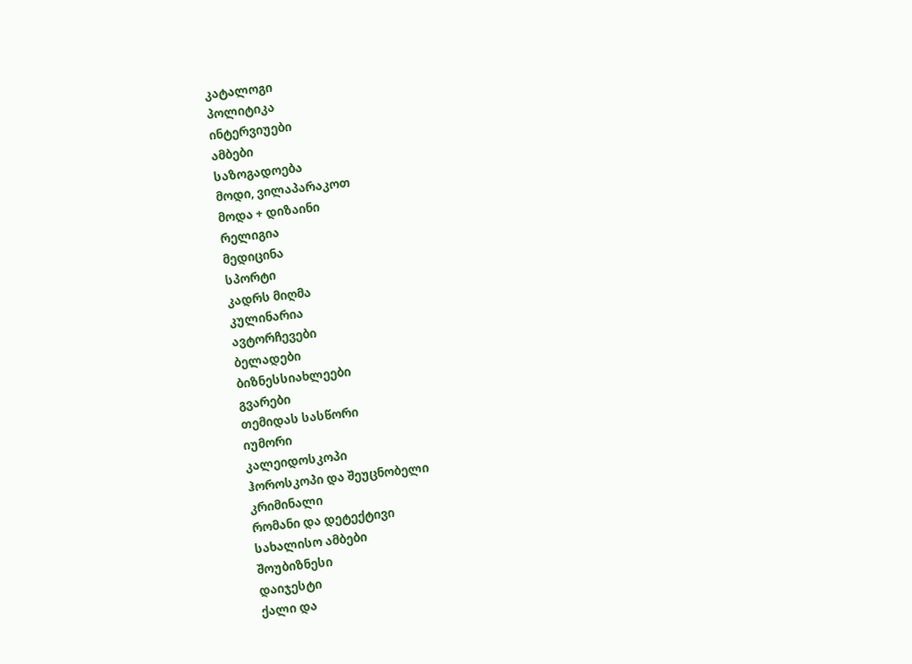კატალოგი
პოლიტიკა
ინტერვიუები
ამბები
საზოგადოება
მოდი, ვილაპარაკოთ
მოდა + დიზაინი
რელიგია
მედიცინა
სპორტი
კადრს მიღმა
კულინარია
ავტორჩევები
ბელადები
ბიზნესსიახლეები
გვარები
თემიდას სასწორი
იუმორი
კალეიდოსკოპი
ჰოროსკოპი და შეუცნობელი
კრიმინალი
რომანი და დეტექტივი
სახალისო ამბები
შოუბიზნესი
დაიჯესტი
ქალი და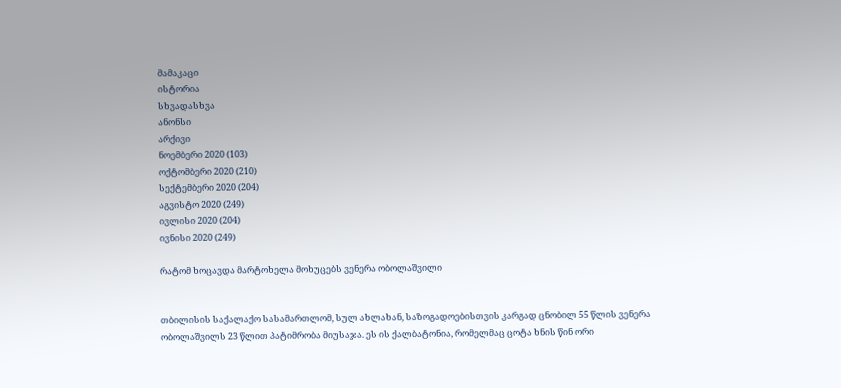მამაკაცი
ისტორია
სხვადასხვა
ანონსი
არქივი
ნოემბერი 2020 (103)
ოქტომბერი 2020 (210)
სექტემბერი 2020 (204)
აგვისტო 2020 (249)
ივლისი 2020 (204)
ივნისი 2020 (249)

რატომ ხოცავდა მარტოხელა მოხუცებს ვენერა ობოლაშვილი


თბილისის საქალაქო სასამართლომ, სულ ახლახან, საზოგადოებისთვის კარგად ცნობილ 55 წლის ვენერა ობოლაშვილს 23 წლით პატიმრობა მიუსაჯა. ეს ის ქალბატონია, რომელმაც ცოტა ხნის წინ ორი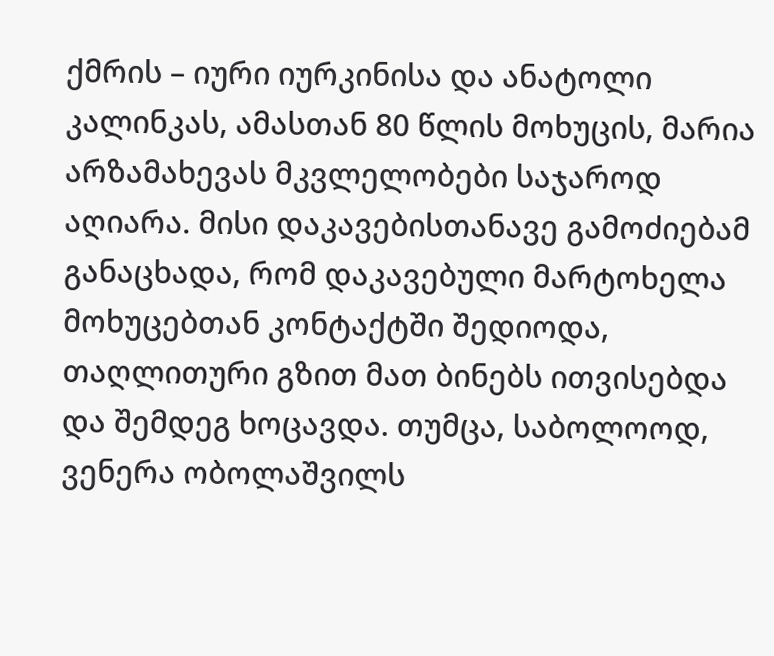ქმრის – იური იურკინისა და ანატოლი კალინკას, ამასთან 80 წლის მოხუცის, მარია არზამახევას მკვლელობები საჯაროდ აღიარა. მისი დაკავებისთანავე გამოძიებამ განაცხადა, რომ დაკავებული მარტოხელა მოხუცებთან კონტაქტში შედიოდა, თაღლითური გზით მათ ბინებს ითვისებდა და შემდეგ ხოცავდა. თუმცა, საბოლოოდ, ვენერა ობოლაშვილს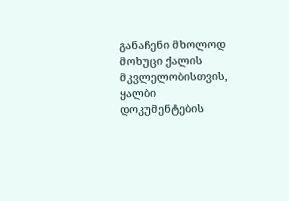განაჩენი მხოლოდ მოხუცი ქალის მკვლელობისთვის, ყალბი დოკუმენტების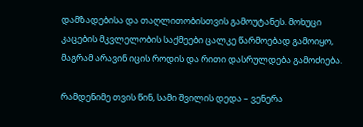დამზადებისა და თაღლითობისთვის გამოუტანეს. მოხუცი კაცების მკვლელობის საქმეები ცალკე წარმოებად გამოიყო, მაგრამ არავინ იცის როდის და რითი დასრულდება გამოძიება.

რამდენიმე თვის წინ, სამი შვილის დედა – ვენერა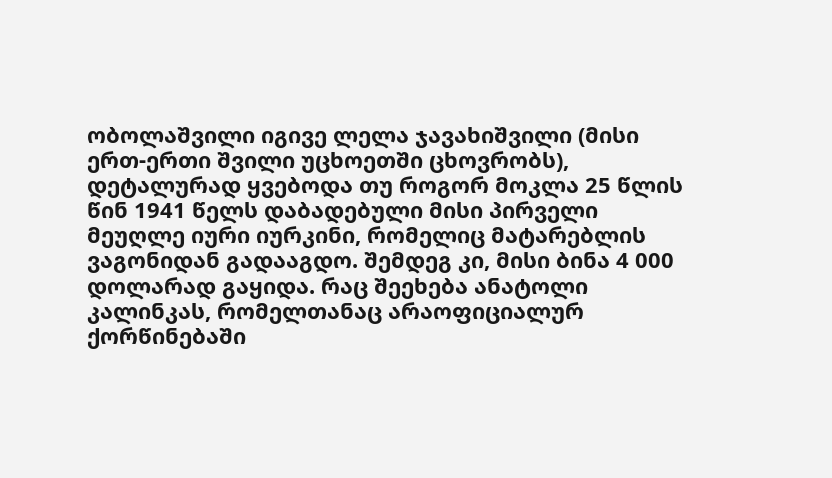ობოლაშვილი იგივე ლელა ჯავახიშვილი (მისი ერთ-ერთი შვილი უცხოეთში ცხოვრობს), დეტალურად ყვებოდა თუ როგორ მოკლა 25 წლის წინ 1941 წელს დაბადებული მისი პირველი მეუღლე იური იურკინი, რომელიც მატარებლის ვაგონიდან გადააგდო. შემდეგ კი, მისი ბინა 4 000 დოლარად გაყიდა. რაც შეეხება ანატოლი კალინკას, რომელთანაც არაოფიციალურ ქორწინებაში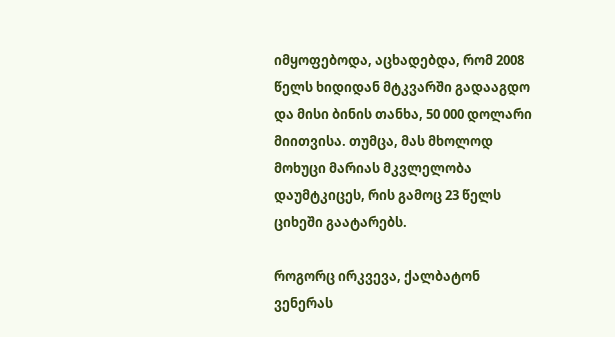იმყოფებოდა, აცხადებდა, რომ 2008 წელს ხიდიდან მტკვარში გადააგდო და მისი ბინის თანხა, 50 000 დოლარი მიითვისა. თუმცა, მას მხოლოდ მოხუცი მარიას მკვლელობა დაუმტკიცეს, რის გამოც 23 წელს ციხეში გაატარებს.

როგორც ირკვევა, ქალბატონ ვენერას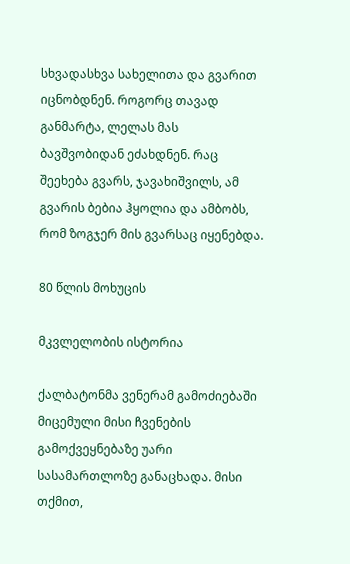სხვადასხვა სახელითა და გვარით იცნობდნენ. როგორც თავად განმარტა, ლელას მას ბავშვობიდან ეძახდნენ. რაც შეეხება გვარს, ჯავახიშვილს, ამ გვარის ბებია ჰყოლია და ამბობს, რომ ზოგჯერ მის გვარსაც იყენებდა.

80 წლის მოხუცის

მკვლელობის ისტორია

ქალბატონმა ვენერამ გამოძიებაში მიცემული მისი ჩვენების გამოქვეყნებაზე უარი სასამართლოზე განაცხადა. მისი თქმით,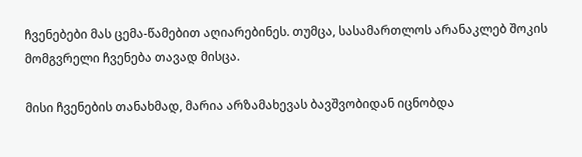ჩვენებები მას ცემა-წამებით აღიარებინეს. თუმცა, სასამართლოს არანაკლებ შოკის მომგვრელი ჩვენება თავად მისცა.

მისი ჩვენების თანახმად, მარია არზამახევას ბავშვობიდან იცნობდა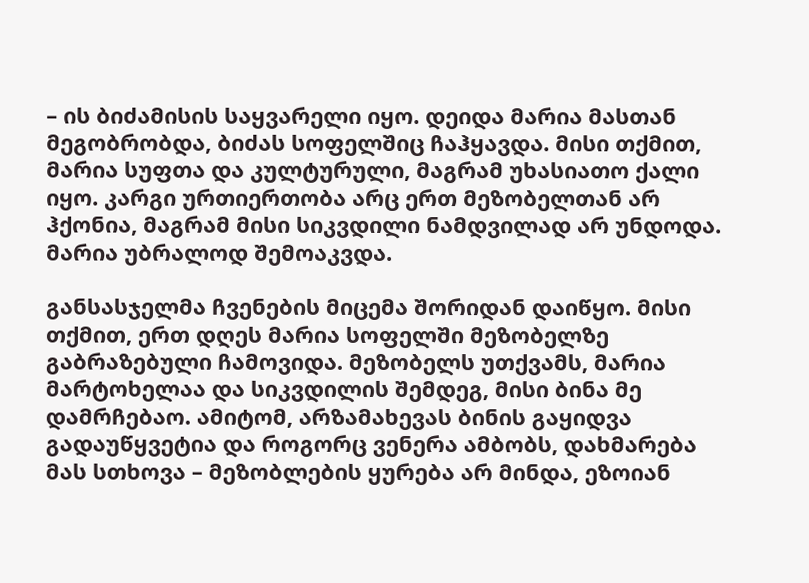– ის ბიძამისის საყვარელი იყო. დეიდა მარია მასთან მეგობრობდა, ბიძას სოფელშიც ჩაჰყავდა. მისი თქმით, მარია სუფთა და კულტურული, მაგრამ უხასიათო ქალი იყო. კარგი ურთიერთობა არც ერთ მეზობელთან არ ჰქონია, მაგრამ მისი სიკვდილი ნამდვილად არ უნდოდა. მარია უბრალოდ შემოაკვდა.

განსასჯელმა ჩვენების მიცემა შორიდან დაიწყო. მისი თქმით, ერთ დღეს მარია სოფელში მეზობელზე გაბრაზებული ჩამოვიდა. მეზობელს უთქვამს, მარია მარტოხელაა და სიკვდილის შემდეგ, მისი ბინა მე დამრჩებაო. ამიტომ, არზამახევას ბინის გაყიდვა გადაუწყვეტია და როგორც ვენერა ამბობს, დახმარება მას სთხოვა – მეზობლების ყურება არ მინდა, ეზოიან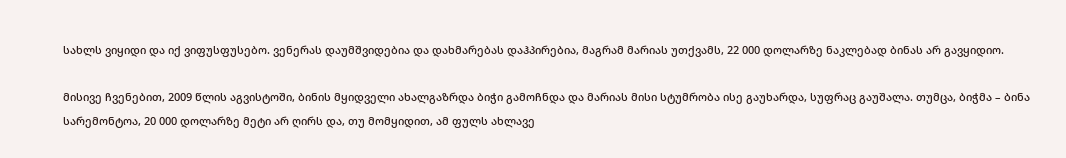სახლს ვიყიდი და იქ ვიფუსფუსებო. ვენერას დაუმშვიდებია და დახმარებას დაჰპირებია, მაგრამ მარიას უთქვამს, 22 000 დოლარზე ნაკლებად ბინას არ გავყიდიო.

მისივე ჩვენებით, 2009 წლის აგვისტოში, ბინის მყიდველი ახალგაზრდა ბიჭი გამოჩნდა და მარიას მისი სტუმრობა ისე გაუხარდა, სუფრაც გაუშალა. თუმცა, ბიჭმა – ბინა სარემონტოა, 20 000 დოლარზე მეტი არ ღირს და, თუ მომყიდით, ამ ფულს ახლავე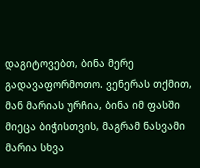დაგიტოვებთ, ბინა მერე გადავაფორმოთო. ვენერას თქმით, მან მარიას ურჩია, ბინა იმ ფასში მიეცა ბიჭისთვის, მაგრამ ნასვამი მარია სხვა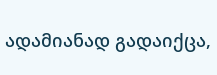ადამიანად გადაიქცა,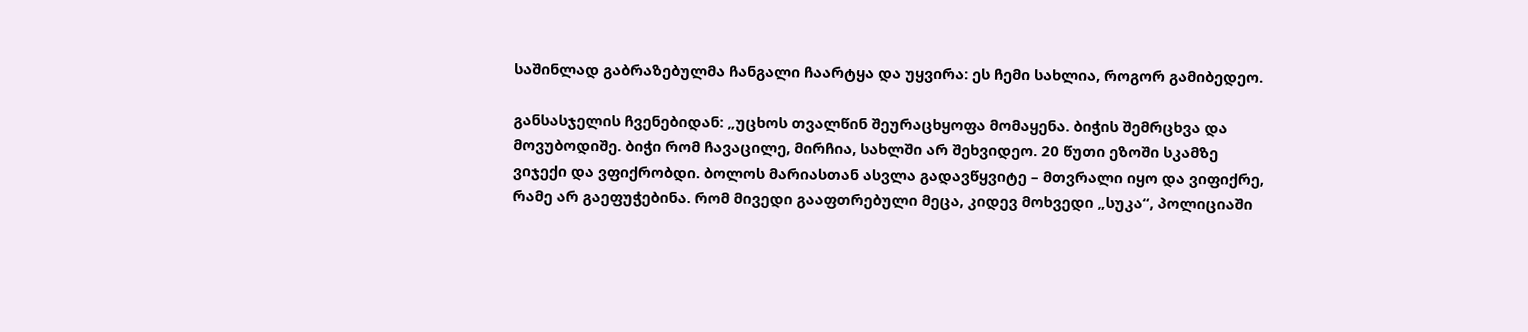საშინლად გაბრაზებულმა ჩანგალი ჩაარტყა და უყვირა: ეს ჩემი სახლია, როგორ გამიბედეო.

განსასჯელის ჩვენებიდან: „უცხოს თვალწინ შეურაცხყოფა მომაყენა. ბიჭის შემრცხვა და მოვუბოდიშე. ბიჭი რომ ჩავაცილე, მირჩია, სახლში არ შეხვიდეო. 20 წუთი ეზოში სკამზე ვიჯექი და ვფიქრობდი. ბოლოს მარიასთან ასვლა გადავწყვიტე – მთვრალი იყო და ვიფიქრე, რამე არ გაეფუჭებინა. რომ მივედი გააფთრებული მეცა, კიდევ მოხვედი „სუკა“, პოლიციაში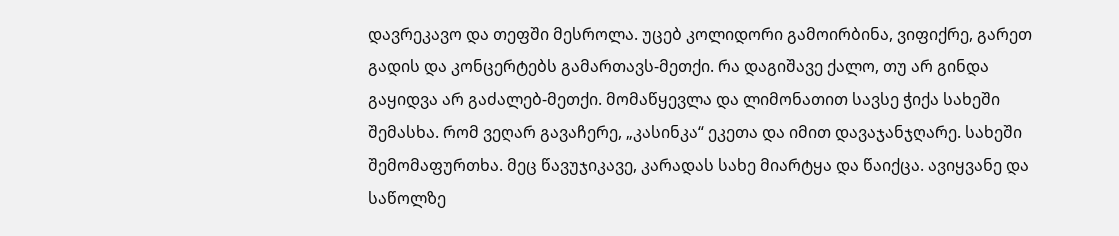დავრეკავო და თეფში მესროლა. უცებ კოლიდორი გამოირბინა, ვიფიქრე, გარეთ გადის და კონცერტებს გამართავს-მეთქი. რა დაგიშავე ქალო, თუ არ გინდა გაყიდვა არ გაძალებ-მეთქი. მომაწყევლა და ლიმონათით სავსე ჭიქა სახეში შემასხა. რომ ვეღარ გავაჩერე, „კასინკა“ ეკეთა და იმით დავაჯანჯღარე. სახეში შემომაფურთხა. მეც წავუჯიკავე, კარადას სახე მიარტყა და წაიქცა. ავიყვანე და საწოლზე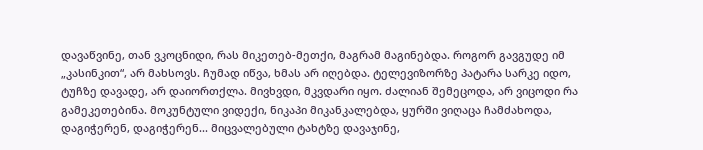დავაწვინე, თან ვკოცნიდი, რას მიკეთებ-მეთქი, მაგრამ მაგინებდა. როგორ გავგუდე იმ „კასინკით“, არ მახსოვს. ჩუმად იწვა, ხმას არ იღებდა. ტელევიზორზე პატარა სარკე იდო, ტუჩზე დავადე, არ დაიორთქლა. მივხვდი, მკვდარი იყო. ძალიან შემეცოდა, არ ვიცოდი რა გამეკეთებინა. მოკუნტული ვიდექი, ნიკაპი მიკანკალებდა, ყურში ვიღაცა ჩამძახოდა, დაგიჭერენ, დაგიჭერენ... მიცვალებული ტახტზე დავაჯინე,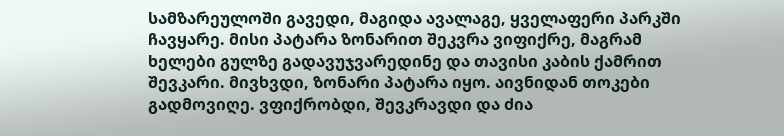სამზარეულოში გავედი, მაგიდა ავალაგე, ყველაფერი პარკში ჩავყარე. მისი პატარა ზონარით შეკვრა ვიფიქრე, მაგრამ ხელები გულზე გადავუჯვარედინე და თავისი კაბის ქამრით შევკარი. მივხვდი, ზონარი პატარა იყო. აივნიდან თოკები გადმოვიღე. ვფიქრობდი, შევკრავდი და ძია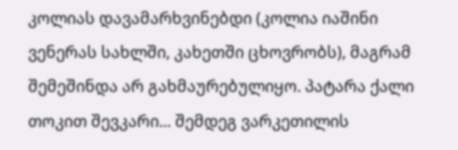კოლიას დავამარხვინებდი (კოლია იაშინი ვენერას სახლში, კახეთში ცხოვრობს), მაგრამ შემეშინდა არ გახმაურებულიყო. პატარა ქალი თოკით შევკარი... შემდეგ ვარკეთილის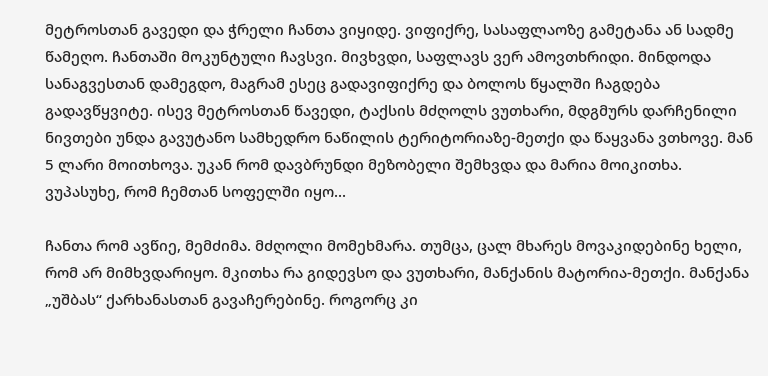მეტროსთან გავედი და ჭრელი ჩანთა ვიყიდე. ვიფიქრე, სასაფლაოზე გამეტანა ან სადმე წამეღო. ჩანთაში მოკუნტული ჩავსვი. მივხვდი, საფლავს ვერ ამოვთხრიდი. მინდოდა სანაგვესთან დამეგდო, მაგრამ ესეც გადავიფიქრე და ბოლოს წყალში ჩაგდება გადავწყვიტე. ისევ მეტროსთან წავედი, ტაქსის მძღოლს ვუთხარი, მდგმურს დარჩენილი ნივთები უნდა გავუტანო სამხედრო ნაწილის ტერიტორიაზე-მეთქი და წაყვანა ვთხოვე. მან 5 ლარი მოითხოვა. უკან რომ დავბრუნდი მეზობელი შემხვდა და მარია მოიკითხა. ვუპასუხე, რომ ჩემთან სოფელში იყო...

ჩანთა რომ ავწიე, მემძიმა. მძღოლი მომეხმარა. თუმცა, ცალ მხარეს მოვაკიდებინე ხელი, რომ არ მიმხვდარიყო. მკითხა რა გიდევსო და ვუთხარი, მანქანის მატორია-მეთქი. მანქანა „უშბას“ ქარხანასთან გავაჩერებინე. როგორც კი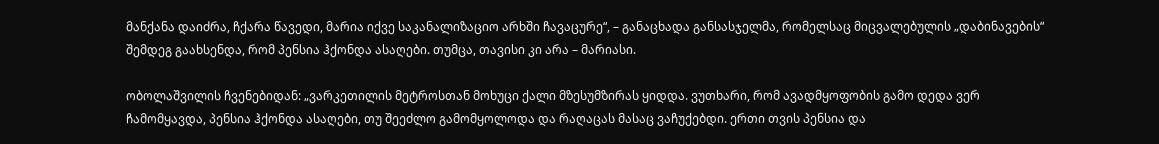მანქანა დაიძრა, ჩქარა წავედი, მარია იქვე საკანალიზაციო არხში ჩავაცურე“, – განაცხადა განსასჯელმა, რომელსაც მიცვალებულის „დაბინავების“ შემდეგ გაახსენდა, რომ პენსია ჰქონდა ასაღები. თუმცა, თავისი კი არა – მარიასი.

ობოლაშვილის ჩვენებიდან: „ვარკეთილის მეტროსთან მოხუცი ქალი მზესუმზირას ყიდდა. ვუთხარი, რომ ავადმყოფობის გამო დედა ვერ ჩამომყავდა, პენსია ჰქონდა ასაღები, თუ შეეძლო გამომყოლოდა და რაღაცას მასაც ვაჩუქებდი. ერთი თვის პენსია და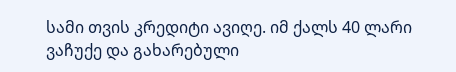სამი თვის კრედიტი ავიღე. იმ ქალს 40 ლარი ვაჩუქე და გახარებული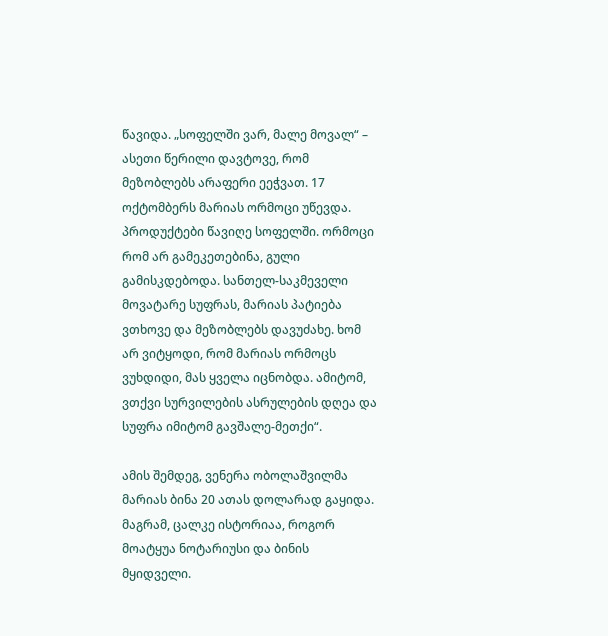წავიდა. „სოფელში ვარ, მალე მოვალ“ – ასეთი წერილი დავტოვე, რომ მეზობლებს არაფერი ეეჭვათ. 17 ოქტომბერს მარიას ორმოცი უწევდა. პროდუქტები წავიღე სოფელში. ორმოცი რომ არ გამეკეთებინა, გული გამისკდებოდა. სანთელ-საკმეველი მოვატარე სუფრას, მარიას პატიება ვთხოვე და მეზობლებს დავუძახე. ხომ არ ვიტყოდი, რომ მარიას ორმოცს ვუხდიდი, მას ყველა იცნობდა. ამიტომ, ვთქვი სურვილების ასრულების დღეა და სუფრა იმიტომ გავშალე-მეთქი“.

ამის შემდეგ, ვენერა ობოლაშვილმა მარიას ბინა 20 ათას დოლარად გაყიდა. მაგრამ, ცალკე ისტორიაა, როგორ მოატყუა ნოტარიუსი და ბინის მყიდველი.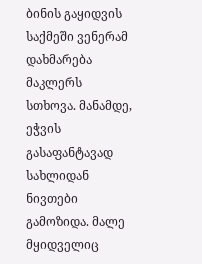ბინის გაყიდვის საქმეში ვენერამ დახმარება მაკლერს სთხოვა. მანამდე, ეჭვის გასაფანტავად სახლიდან ნივთები გამოზიდა. მალე მყიდველიც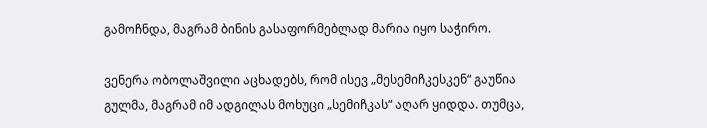გამოჩნდა, მაგრამ ბინის გასაფორმებლად მარია იყო საჭირო.

ვენერა ობოლაშვილი აცხადებს, რომ ისევ „მესემიჩკესკენ“ გაუწია გულმა, მაგრამ იმ ადგილას მოხუცი „სემიჩკას“ აღარ ყიდდა. თუმცა,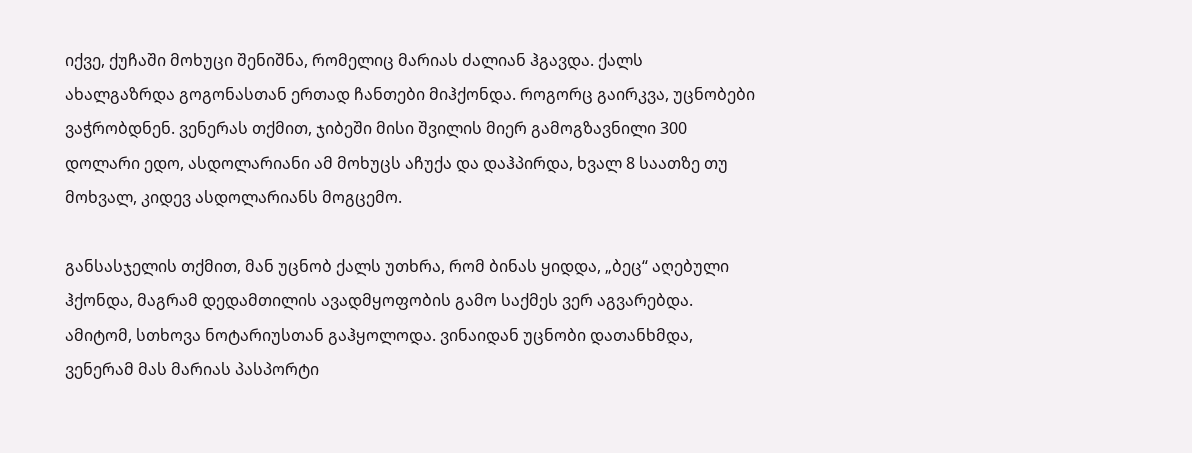იქვე, ქუჩაში მოხუცი შენიშნა, რომელიც მარიას ძალიან ჰგავდა. ქალს ახალგაზრდა გოგონასთან ერთად ჩანთები მიჰქონდა. როგორც გაირკვა, უცნობები ვაჭრობდნენ. ვენერას თქმით, ჯიბეში მისი შვილის მიერ გამოგზავნილი 300 დოლარი ედო, ასდოლარიანი ამ მოხუცს აჩუქა და დაჰპირდა, ხვალ 8 საათზე თუ მოხვალ, კიდევ ასდოლარიანს მოგცემო.

განსასჯელის თქმით, მან უცნობ ქალს უთხრა, რომ ბინას ყიდდა, „ბეც“ აღებული ჰქონდა, მაგრამ დედამთილის ავადმყოფობის გამო საქმეს ვერ აგვარებდა. ამიტომ, სთხოვა ნოტარიუსთან გაჰყოლოდა. ვინაიდან უცნობი დათანხმდა, ვენერამ მას მარიას პასპორტი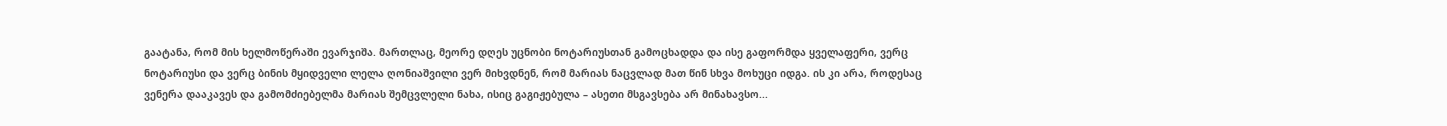გაატანა, რომ მის ხელმოწერაში ევარჯიშა. მართლაც, მეორე დღეს უცნობი ნოტარიუსთან გამოცხადდა და ისე გაფორმდა ყველაფერი, ვერც ნოტარიუსი და ვერც ბინის მყიდველი ლელა ღონიაშვილი ვერ მიხვდნენ, რომ მარიას ნაცვლად მათ წინ სხვა მოხუცი იდგა. ის კი არა, როდესაც ვენერა დააკავეს და გამომძიებელმა მარიას შემცვლელი ნახა, ისიც გაგიჟებულა – ასეთი მსგავსება არ მინახავსო...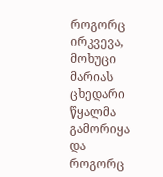როგორც ირკვევა, მოხუცი მარიას ცხედარი წყალმა გამორიყა და როგორც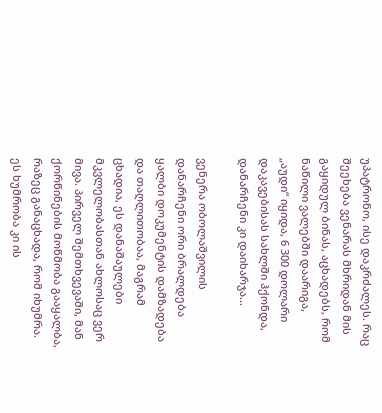უპატრონო, ისე დაკრძალეს. რაც შეეხება ვენარას მხრიდან მის გაყიდულ ბინას, აცხადებს, რომ ნაწილი ვალებში დაარიგა, „აუდი“ იყიდა, 6 300 დოლარი დაკავებისას სახლში ჰქონდა, დანარჩენი კი დაიხარჯა...

ვენერა ობოლაშვილის დანარჩენი ორი ბრალდება ყალბი დოკუმენტის დამზადება და თაღლითობაა, მაგრამ ცხადია, ეს დანაშაულები მკვლელობასთან ახლოსაც ვერ მივა. პირველ შემთხვევაში, მან ქორწინების მოწმობა გააყალბა, რაზეც განაცხადა, რომ იხუმრა. ეს ხუმრობა კი ის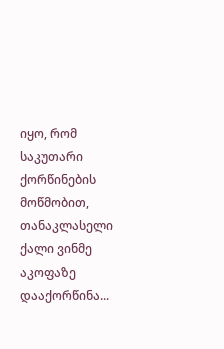იყო, რომ საკუთარი ქორწინების მოწმობით, თანაკლასელი ქალი ვინმე აკოფაზე დააქორწინა...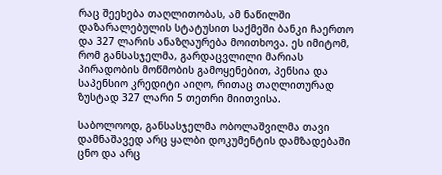რაც შეეხება თაღლითობას, ამ ნაწილში დაზარალებულის სტატუსით საქმეში ბანკი ჩაერთო და 327 ლარის ანაზღაურება მოითხოვა. ეს იმიტომ, რომ განსასჯელმა, გარდაცვლილი მარიას პირადობის მოწმობის გამოყენებით, პენსია და საპენსიო კრედიტი აიღო, რითაც თაღლითურად ზუსტად 327 ლარი 5 თეთრი მიითვისა.

საბოლოოდ, განსასჯელმა ობოლაშვილმა თავი დამნაშავედ არც ყალბი დოკუმენტის დამზადებაში ცნო და არც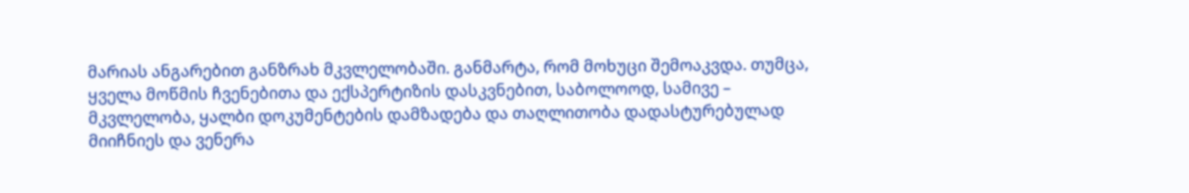მარიას ანგარებით განზრახ მკვლელობაში. განმარტა, რომ მოხუცი შემოაკვდა. თუმცა, ყველა მოწმის ჩვენებითა და ექსპერტიზის დასკვნებით, საბოლოოდ, სამივე – მკვლელობა, ყალბი დოკუმენტების დამზადება და თაღლითობა დადასტურებულად მიიჩნიეს და ვენერა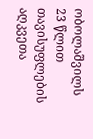ობოლაშვილს 23 წლით თავისუფლების აღკვეთა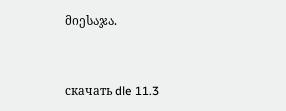მიესაჯა.


скачать dle 11.3